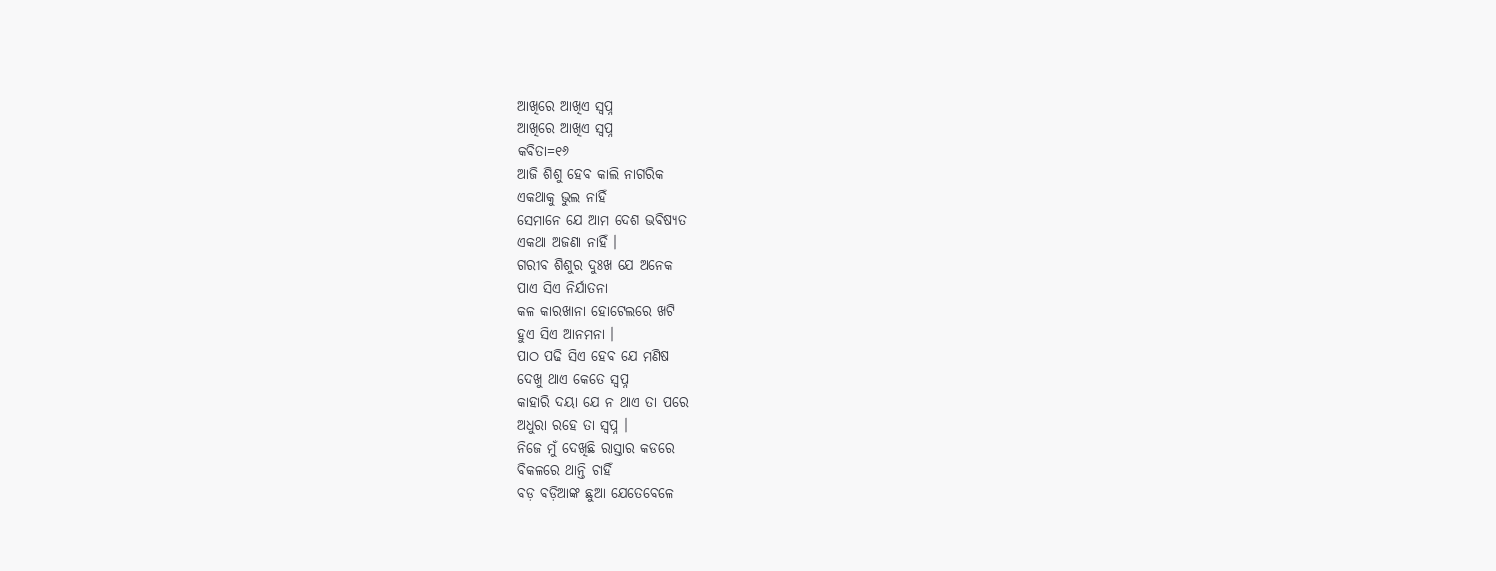ଆଖିରେ ଆଖିଏ ସ୍ବପ୍ନ
ଆଖିରେ ଆଖିଏ ସ୍ବପ୍ନ
କବିତା=୧୬
ଆଜି ଶିଶୁ ହେବ କାଲି ନାଗରିକ
ଏକଥାକୁ ଭୁଲ ନାହିଁ
ସେମାନେ ଯେ ଆମ ଦେଶ ଭବିଷ୍ୟତ
ଏକଥା ଅଜଣା ନାହିଁ ।
ଗରୀବ ଶିଶୁର ଦୁଃଖ ଯେ ଅନେକ
ପାଏ ସିଏ ନିର୍ଯାତନା
କଳ କାରଖାନା ହୋଟେଲରେ ଖଟି
ହୁଏ ସିଏ ଆନମନା ।
ପାଠ ପଢି ସିଏ ହେବ ଯେ ମଣିଷ
ଦେଖୁ ଥାଏ କେତେ ସ୍ବପ୍ନ
କାହାରି ଦୟା ଯେ ନ ଥାଏ ତା ପରେ
ଅଧୁରା ରହେ ତା ସ୍ବପ୍ନ ।
ନିଜେ ମୁଁ ଦେଖିଛି ରାସ୍ତାର କଡରେ
ବିକଳରେ ଥାନ୍ତି ଚାହିଁ
ବଡ଼ ବଡ଼ିଆଙ୍କ ଛୁଆ ଯେତେବେଳେ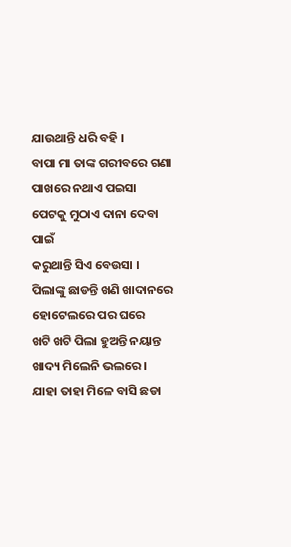ଯାଉଥାନ୍ତି ଧରି ବହି ।
ବାପା ମା ତାଙ୍କ ଗରୀବରେ ଗଣା
ପାଖରେ ନଥାଏ ପଇସା
ପେଟକୁ ମୁଠାଏ ଦାନା ଦେବା ପାଇଁ
କରୁଥାନ୍ତି ସିଏ ବେଉସା ।
ପିଲାଙ୍କୁ ଛାଡନ୍ତି ଖଣି ଖାଦାନରେ
ହୋଟେଲରେ ପର ଘରେ
ଖଟି ଖଟି ପିଲା ହୁଅନ୍ତି ନୟାନ୍ତ
ଖାଦ୍ୟ ମିଲେନି ଭଲରେ ।
ଯାହା ତାହା ମିଳେ ବାସି ଛଡା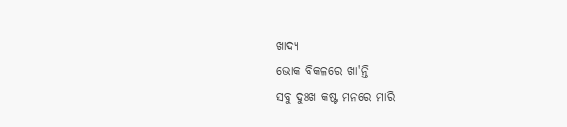ଖାଦ୍ୟ
ଭୋକ ବିକଳରେ ଖା'ନ୍ତି
ସବୁ ଦୁଃଖ କଷ୍ଟ ମନରେ ମାରି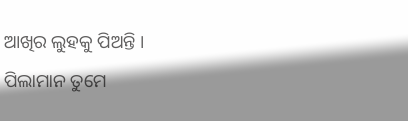ଆଖିର ଲୁହକୁ ପିଅନ୍ତି ।
ପିଲାମାନ ତୁମେ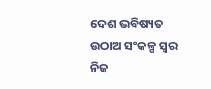ଦେଶ ଭବିଷ୍ୟତ
ଉଠାଅ ସଂକଳ୍ପ ସ୍ୱର
ନିଜ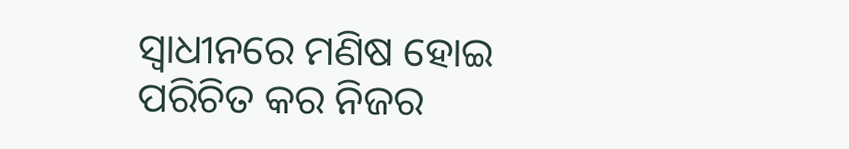ସ୍ଵାଧୀନରେ ମଣିଷ ହୋଇ
ପରିଚିତ କର ନିଜର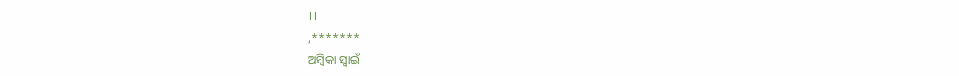।।
,*******
ଅମ୍ବିକା ସ୍ୱାଇଁ